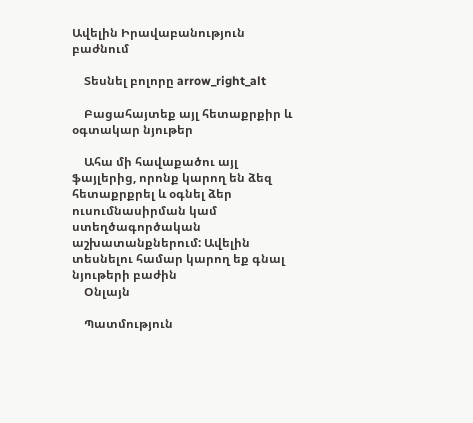Ավելին Իրավաբանություն բաժնում

    Տեսնել բոլորը arrow_right_alt

    Բացահայտեք այլ հետաքրքիր և օգտակար նյութեր

    Ահա մի հավաքածու այլ ֆայլերից, որոնք կարող են ձեզ հետաքրքրել և օգնել ձեր ուսումնասիրման կամ ստեղծագործական աշխատանքներում: Ավելին տեսնելու համար կարող եք գնալ նյութերի բաժին
    Օնլայն

    Պատմություն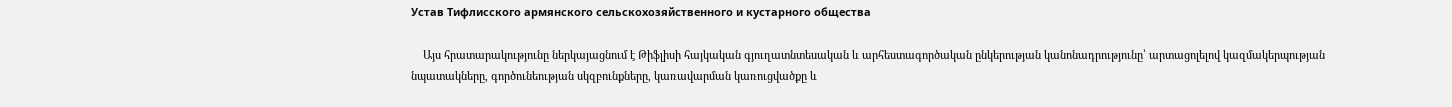Устав Тифлисского армянского сельскохозяйственного и кустарного общества

    Այս հրատարակությունը ներկայացնում է Թիֆլիսի հայկական գյուղատնտեսական և արհեստագործական ընկերության կանոնադրությունը՝ արտացոլելով կազմակերպության նպատակները, գործունեության սկզբունքները, կառավարման կառուցվածքը և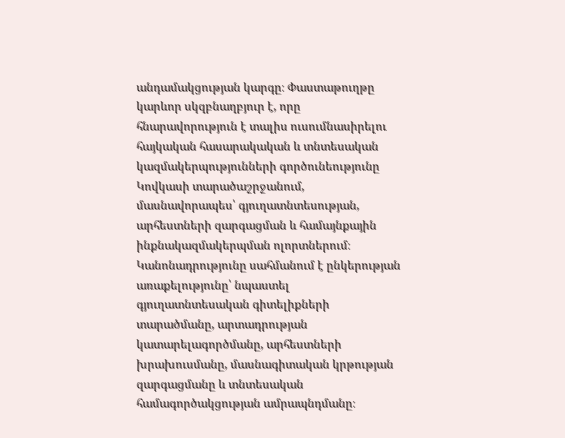անդամակցության կարգը։ Փաստաթուղթը կարևոր սկզբնաղբյուր է, որը հնարավորություն է տալիս ուսումնասիրելու հայկական հասարակական և տնտեսական կազմակերպությունների գործունեությունը Կովկասի տարածաշրջանում, մասնավորապես՝ գյուղատնտեսության, արհեստների զարգացման և համայնքային ինքնակազմակերպման ոլորտներում։ Կանոնադրությունը սահմանում է ընկերության առաքելությունը՝ նպաստել գյուղատնտեսական գիտելիքների տարածմանը, արտադրության կատարելագործմանը, արհեստների խրախուսմանը, մասնագիտական կրթության զարգացմանը և տնտեսական համագործակցության ամրապնդմանը։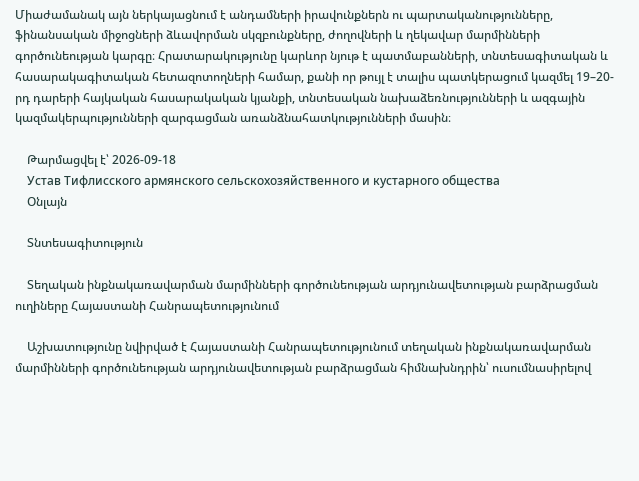Միաժամանակ այն ներկայացնում է անդամների իրավունքներն ու պարտականությունները, ֆինանսական միջոցների ձևավորման սկզբունքները, ժողովների և ղեկավար մարմինների գործունեության կարգը։ Հրատարակությունը կարևոր նյութ է պատմաբանների, տնտեսագիտական և հասարակագիտական հետազոտողների համար, քանի որ թույլ է տալիս պատկերացում կազմել 19–20-րդ դարերի հայկական հասարակական կյանքի, տնտեսական նախաձեռնությունների և ազգային կազմակերպությունների զարգացման առանձնահատկությունների մասին։

    Թարմացվել է՝ 2026-09-18
    Устав Тифлисского армянского сельскохозяйственного и кустарного общества
    Օնլայն

    Տնտեսագիտություն

    Տեղական ինքնակառավարման մարմինների գործունեության արդյունավետության բարձրացման ուղիները Հայաստանի Հանրապետությունում

    Աշխատությունը նվիրված է Հայաստանի Հանրապետությունում տեղական ինքնակառավարման մարմինների գործունեության արդյունավետության բարձրացման հիմնախնդրին՝ ուսումնասիրելով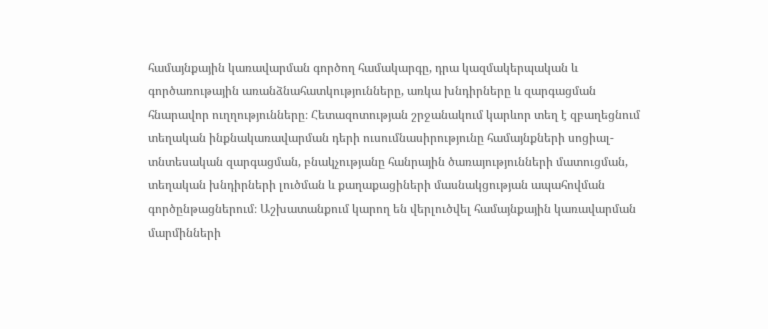համայնքային կառավարման գործող համակարգը, դրա կազմակերպական և գործառութային առանձնահատկությունները, առկա խնդիրները և զարգացման հնարավոր ուղղությունները։ Հետազոտության շրջանակում կարևոր տեղ է զբաղեցնում տեղական ինքնակառավարման դերի ուսումնասիրությունը համայնքների սոցիալ-տնտեսական զարգացման, բնակչությանը հանրային ծառայությունների մատուցման, տեղական խնդիրների լուծման և քաղաքացիների մասնակցության ապահովման գործընթացներում։ Աշխատանքում կարող են վերլուծվել համայնքային կառավարման մարմինների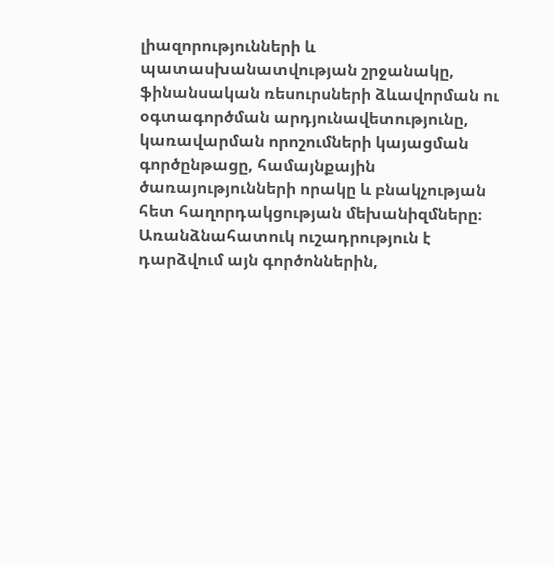լիազորությունների և պատասխանատվության շրջանակը, ֆինանսական ռեսուրսների ձևավորման ու օգտագործման արդյունավետությունը, կառավարման որոշումների կայացման գործընթացը, համայնքային ծառայությունների որակը և բնակչության հետ հաղորդակցության մեխանիզմները։ Առանձնահատուկ ուշադրություն է դարձվում այն գործոններին,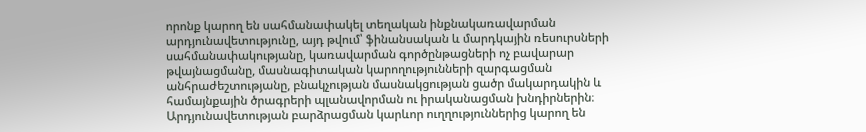որոնք կարող են սահմանափակել տեղական ինքնակառավարման արդյունավետությունը, այդ թվում՝ ֆինանսական և մարդկային ռեսուրսների սահմանափակությանը, կառավարման գործընթացների ոչ բավարար թվայնացմանը, մասնագիտական կարողությունների զարգացման անհրաժեշտությանը, բնակչության մասնակցության ցածր մակարդակին և համայնքային ծրագրերի պլանավորման ու իրականացման խնդիրներին։ Արդյունավետության բարձրացման կարևոր ուղղություններից կարող են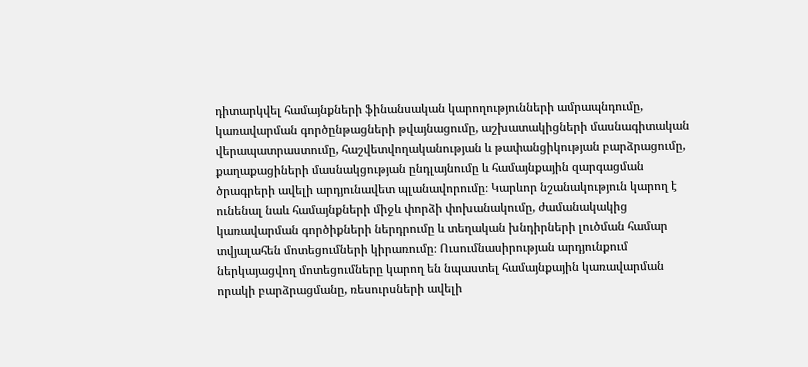դիտարկվել համայնքների ֆինանսական կարողությունների ամրապնդումը, կառավարման գործընթացների թվայնացումը, աշխատակիցների մասնագիտական վերապատրաստումը, հաշվետվողականության և թափանցիկության բարձրացումը, քաղաքացիների մասնակցության ընդլայնումը և համայնքային զարգացման ծրագրերի ավելի արդյունավետ պլանավորումը։ Կարևոր նշանակություն կարող է ունենալ նաև համայնքների միջև փորձի փոխանակումը, ժամանակակից կառավարման գործիքների ներդրումը և տեղական խնդիրների լուծման համար տվյալահեն մոտեցումների կիրառումը։ Ուսումնասիրության արդյունքում ներկայացվող մոտեցումները կարող են նպաստել համայնքային կառավարման որակի բարձրացմանը, ռեսուրսների ավելի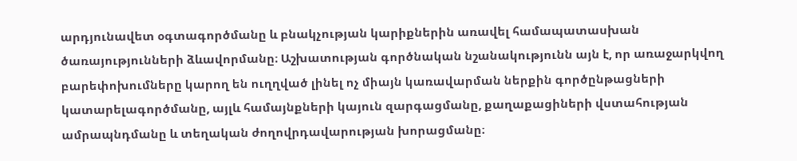արդյունավետ օգտագործմանը և բնակչության կարիքներին առավել համապատասխան ծառայությունների ձևավորմանը։ Աշխատության գործնական նշանակությունն այն է, որ առաջարկվող բարեփոխումները կարող են ուղղված լինել ոչ միայն կառավարման ներքին գործընթացների կատարելագործմանը, այլև համայնքների կայուն զարգացմանը, քաղաքացիների վստահության ամրապնդմանը և տեղական ժողովրդավարության խորացմանը։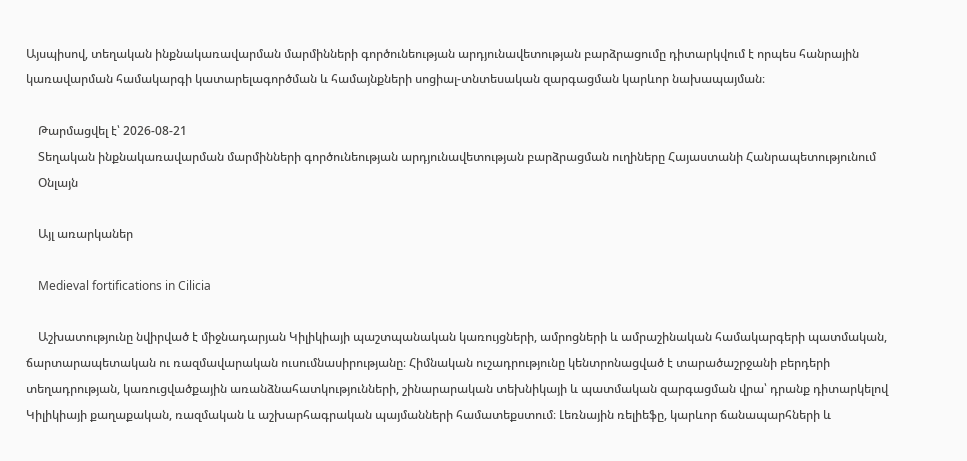Այսպիսով, տեղական ինքնակառավարման մարմինների գործունեության արդյունավետության բարձրացումը դիտարկվում է որպես հանրային կառավարման համակարգի կատարելագործման և համայնքների սոցիալ-տնտեսական զարգացման կարևոր նախապայման։

    Թարմացվել է՝ 2026-08-21
    Տեղական ինքնակառավարման մարմինների գործունեության արդյունավետության բարձրացման ուղիները Հայաստանի Հանրապետությունում
    Օնլայն

    Այլ առարկաներ

    Medieval fortifications in Cilicia

    Աշխատությունը նվիրված է միջնադարյան Կիլիկիայի պաշտպանական կառույցների, ամրոցների և ամրաշինական համակարգերի պատմական, ճարտարապետական ու ռազմավարական ուսումնասիրությանը։ Հիմնական ուշադրությունը կենտրոնացված է տարածաշրջանի բերդերի տեղադրության, կառուցվածքային առանձնահատկությունների, շինարարական տեխնիկայի և պատմական զարգացման վրա՝ դրանք դիտարկելով Կիլիկիայի քաղաքական, ռազմական և աշխարհագրական պայմանների համատեքստում։ Լեռնային ռելիեֆը, կարևոր ճանապարհների և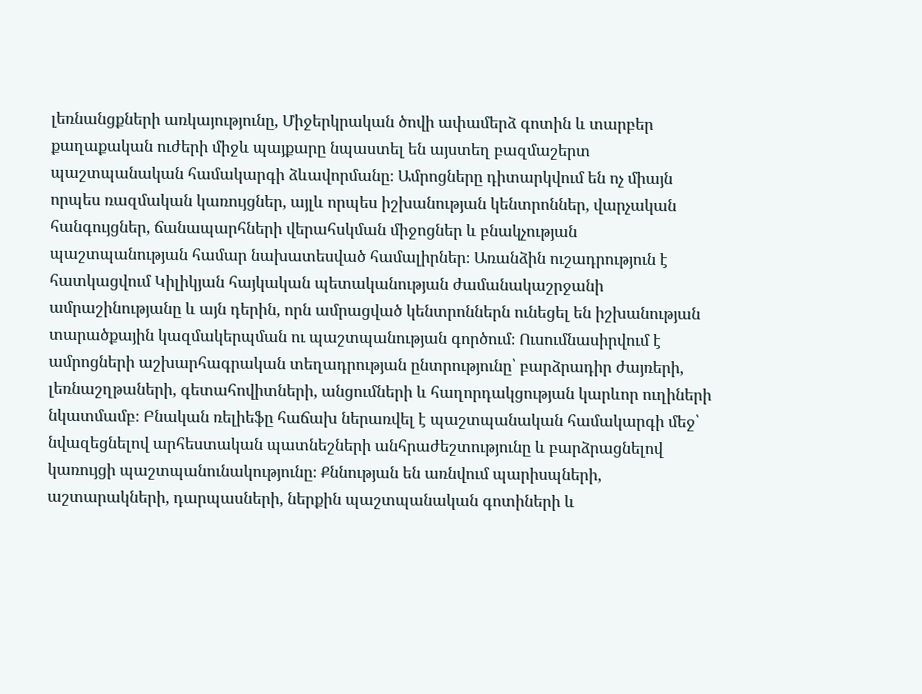լեռնանցքների առկայությունը, Միջերկրական ծովի ափամերձ գոտին և տարբեր քաղաքական ուժերի միջև պայքարը նպաստել են այստեղ բազմաշերտ պաշտպանական համակարգի ձևավորմանը։ Ամրոցները դիտարկվում են ոչ միայն որպես ռազմական կառույցներ, այլև որպես իշխանության կենտրոններ, վարչական հանգույցներ, ճանապարհների վերահսկման միջոցներ և բնակչության պաշտպանության համար նախատեսված համալիրներ։ Առանձին ուշադրություն է հատկացվում Կիլիկյան հայկական պետականության ժամանակաշրջանի ամրաշինությանը և այն դերին, որն ամրացված կենտրոններն ունեցել են իշխանության տարածքային կազմակերպման ու պաշտպանության գործում։ Ուսումնասիրվում է ամրոցների աշխարհագրական տեղադրության ընտրությունը՝ բարձրադիր ժայռերի, լեռնաշղթաների, գետահովիտների, անցումների և հաղորդակցության կարևոր ուղիների նկատմամբ։ Բնական ռելիեֆը հաճախ ներառվել է պաշտպանական համակարգի մեջ՝ նվազեցնելով արհեստական պատնեշների անհրաժեշտությունը և բարձրացնելով կառույցի պաշտպանունակությունը։ Քննության են առնվում պարիսպների, աշտարակների, դարպասների, ներքին պաշտպանական գոտիների և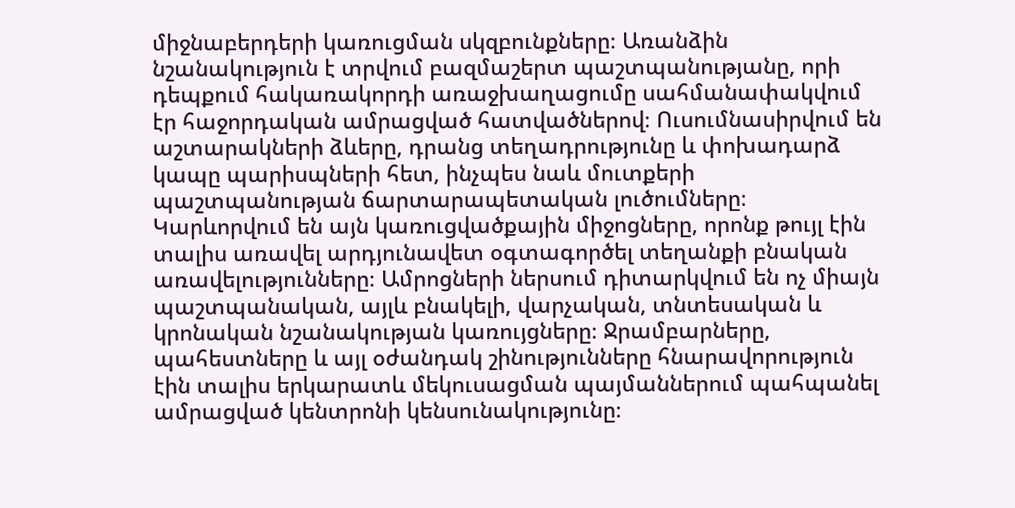միջնաբերդերի կառուցման սկզբունքները։ Առանձին նշանակություն է տրվում բազմաշերտ պաշտպանությանը, որի դեպքում հակառակորդի առաջխաղացումը սահմանափակվում էր հաջորդական ամրացված հատվածներով։ Ուսումնասիրվում են աշտարակների ձևերը, դրանց տեղադրությունը և փոխադարձ կապը պարիսպների հետ, ինչպես նաև մուտքերի պաշտպանության ճարտարապետական լուծումները։ Կարևորվում են այն կառուցվածքային միջոցները, որոնք թույլ էին տալիս առավել արդյունավետ օգտագործել տեղանքի բնական առավելությունները։ Ամրոցների ներսում դիտարկվում են ոչ միայն պաշտպանական, այլև բնակելի, վարչական, տնտեսական և կրոնական նշանակության կառույցները։ Ջրամբարները, պահեստները և այլ օժանդակ շինությունները հնարավորություն էին տալիս երկարատև մեկուսացման պայմաններում պահպանել ամրացված կենտրոնի կենսունակությունը։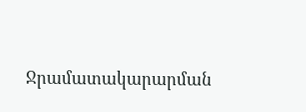Ջրամատակարարման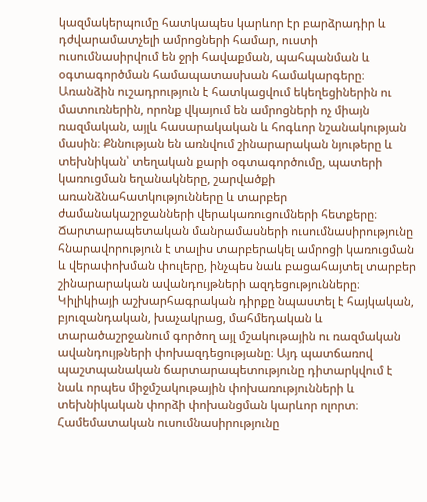կազմակերպումը հատկապես կարևոր էր բարձրադիր և դժվարամատչելի ամրոցների համար, ուստի ուսումնասիրվում են ջրի հավաքման, պահպանման և օգտագործման համապատասխան համակարգերը։ Առանձին ուշադրություն է հատկացվում եկեղեցիներին ու մատուռներին, որոնք վկայում են ամրոցների ոչ միայն ռազմական, այլև հասարակական և հոգևոր նշանակության մասին։ Քննության են առնվում շինարարական նյութերը և տեխնիկան՝ տեղական քարի օգտագործումը, պատերի կառուցման եղանակները, շարվածքի առանձնահատկությունները և տարբեր ժամանակաշրջանների վերակառուցումների հետքերը։ Ճարտարապետական մանրամասների ուսումնասիրությունը հնարավորություն է տալիս տարբերակել ամրոցի կառուցման և վերափոխման փուլերը, ինչպես նաև բացահայտել տարբեր շինարարական ավանդույթների ազդեցությունները։ Կիլիկիայի աշխարհագրական դիրքը նպաստել է հայկական, բյուզանդական, խաչակրաց, մահմեդական և տարածաշրջանում գործող այլ մշակութային ու ռազմական ավանդույթների փոխազդեցությանը։ Այդ պատճառով պաշտպանական ճարտարապետությունը դիտարկվում է նաև որպես միջմշակութային փոխառությունների և տեխնիկական փորձի փոխանցման կարևոր ոլորտ։ Համեմատական ուսումնասիրությունը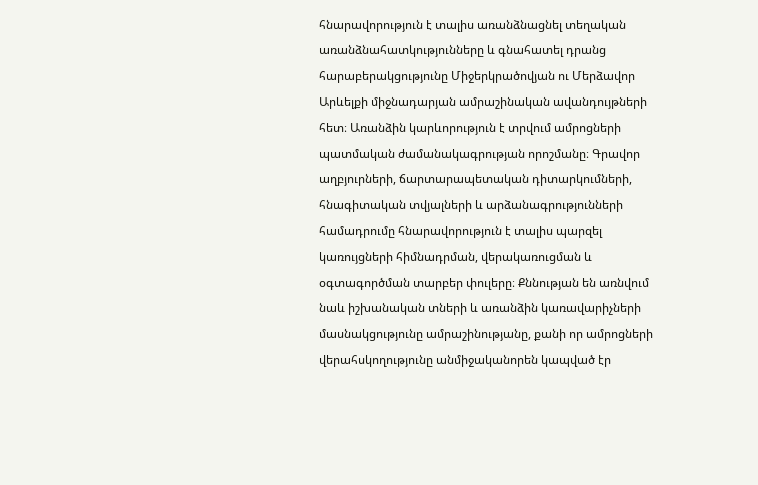հնարավորություն է տալիս առանձնացնել տեղական առանձնահատկությունները և գնահատել դրանց հարաբերակցությունը Միջերկրածովյան ու Մերձավոր Արևելքի միջնադարյան ամրաշինական ավանդույթների հետ։ Առանձին կարևորություն է տրվում ամրոցների պատմական ժամանակագրության որոշմանը։ Գրավոր աղբյուրների, ճարտարապետական դիտարկումների, հնագիտական տվյալների և արձանագրությունների համադրումը հնարավորություն է տալիս պարզել կառույցների հիմնադրման, վերակառուցման և օգտագործման տարբեր փուլերը։ Քննության են առնվում նաև իշխանական տների և առանձին կառավարիչների մասնակցությունը ամրաշինությանը, քանի որ ամրոցների վերահսկողությունը անմիջականորեն կապված էր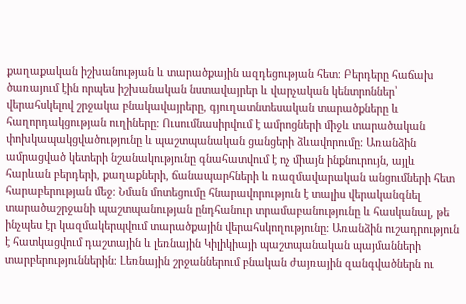քաղաքական իշխանության և տարածքային ազդեցության հետ։ Բերդերը հաճախ ծառայում էին որպես իշխանական նստավայրեր և վարչական կենտրոններ՝ վերահսկելով շրջակա բնակավայրերը, գյուղատնտեսական տարածքները և հաղորդակցության ուղիները։ Ուսումնասիրվում է ամրոցների միջև տարածական փոխկապակցվածությունը և պաշտպանական ցանցերի ձևավորումը։ Առանձին ամրացված կետերի նշանակությունը գնահատվում է ոչ միայն ինքնուրույն, այլև հարևան բերդերի, քաղաքների, ճանապարհների և ռազմավարական անցումների հետ հարաբերության մեջ։ Նման մոտեցումը հնարավորություն է տալիս վերականգնել տարածաշրջանի պաշտպանության ընդհանուր տրամաբանությունը և հասկանալ, թե ինչպես էր կազմակերպվում տարածքային վերահսկողությունը։ Առանձին ուշադրություն է հատկացվում դաշտային և լեռնային Կիլիկիայի պաշտպանական պայմանների տարբերություններին։ Լեռնային շրջաններում բնական ժայռային զանգվածներն ու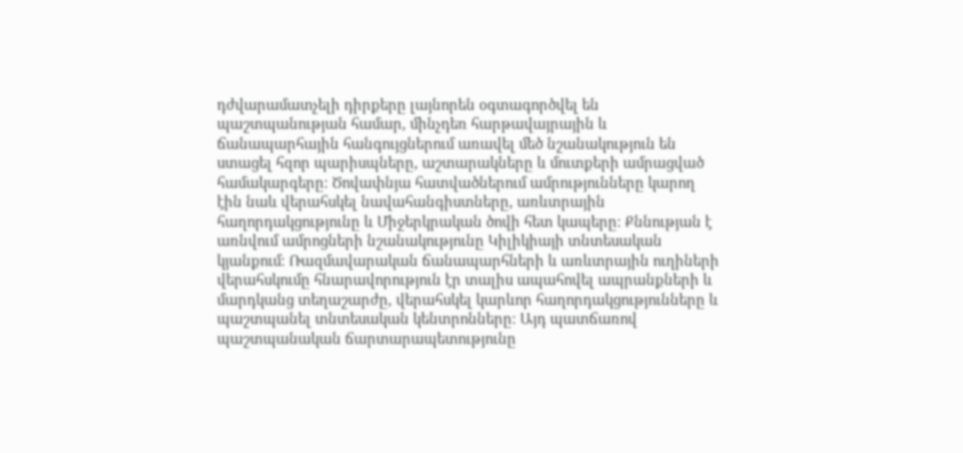դժվարամատչելի դիրքերը լայնորեն օգտագործվել են պաշտպանության համար, մինչդեռ հարթավայրային և ճանապարհային հանգույցներում առավել մեծ նշանակություն են ստացել հզոր պարիսպները, աշտարակները և մուտքերի ամրացված համակարգերը։ Ծովափնյա հատվածներում ամրությունները կարող էին նաև վերահսկել նավահանգիստները, առևտրային հաղորդակցությունը և Միջերկրական ծովի հետ կապերը։ Քննության է առնվում ամրոցների նշանակությունը Կիլիկիայի տնտեսական կյանքում։ Ռազմավարական ճանապարհների և առևտրային ուղիների վերահսկումը հնարավորություն էր տալիս ապահովել ապրանքների և մարդկանց տեղաշարժը, վերահսկել կարևոր հաղորդակցությունները և պաշտպանել տնտեսական կենտրոնները։ Այդ պատճառով պաշտպանական ճարտարապետությունը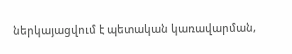ներկայացվում է պետական կառավարման,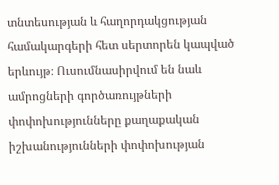տնտեսության և հաղորդակցության համակարգերի հետ սերտորեն կապված երևույթ։ Ուսումնասիրվում են նաև ամրոցների գործառույթների փոփոխությունները քաղաքական իշխանությունների փոփոխության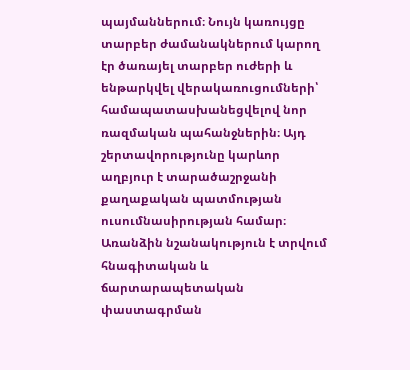պայմաններում։ Նույն կառույցը տարբեր ժամանակներում կարող էր ծառայել տարբեր ուժերի և ենթարկվել վերակառուցումների՝ համապատասխանեցվելով նոր ռազմական պահանջներին։ Այդ շերտավորությունը կարևոր աղբյուր է տարածաշրջանի քաղաքական պատմության ուսումնասիրության համար։ Առանձին նշանակություն է տրվում հնագիտական և ճարտարապետական փաստագրման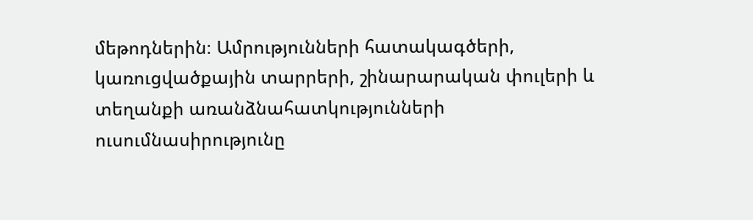մեթոդներին։ Ամրությունների հատակագծերի, կառուցվածքային տարրերի, շինարարական փուլերի և տեղանքի առանձնահատկությունների ուսումնասիրությունը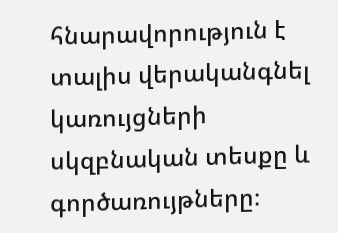հնարավորություն է տալիս վերականգնել կառույցների սկզբնական տեսքը և գործառույթները։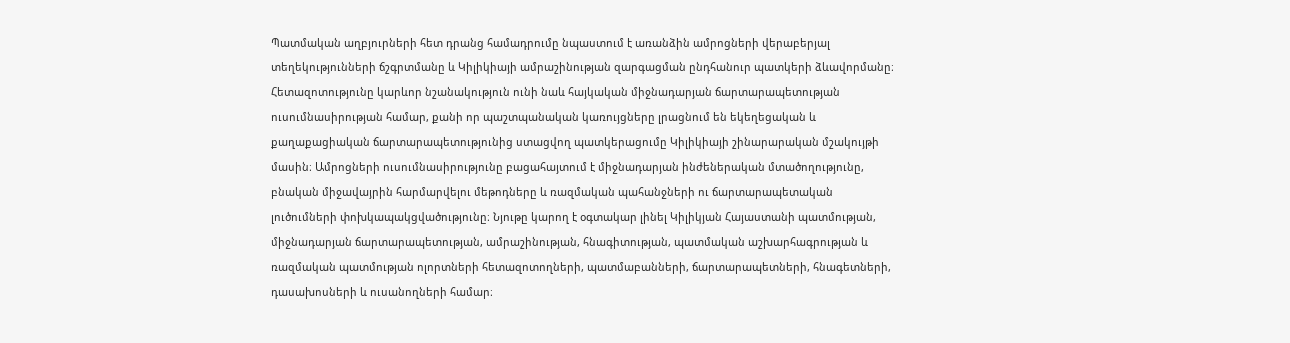Պատմական աղբյուրների հետ դրանց համադրումը նպաստում է առանձին ամրոցների վերաբերյալ տեղեկությունների ճշգրտմանը և Կիլիկիայի ամրաշինության զարգացման ընդհանուր պատկերի ձևավորմանը։ Հետազոտությունը կարևոր նշանակություն ունի նաև հայկական միջնադարյան ճարտարապետության ուսումնասիրության համար, քանի որ պաշտպանական կառույցները լրացնում են եկեղեցական և քաղաքացիական ճարտարապետությունից ստացվող պատկերացումը Կիլիկիայի շինարարական մշակույթի մասին։ Ամրոցների ուսումնասիրությունը բացահայտում է միջնադարյան ինժեներական մտածողությունը, բնական միջավայրին հարմարվելու մեթոդները և ռազմական պահանջների ու ճարտարապետական լուծումների փոխկապակցվածությունը։ Նյութը կարող է օգտակար լինել Կիլիկյան Հայաստանի պատմության, միջնադարյան ճարտարապետության, ամրաշինության, հնագիտության, պատմական աշխարհագրության և ռազմական պատմության ոլորտների հետազոտողների, պատմաբանների, ճարտարապետների, հնագետների, դասախոսների և ուսանողների համար։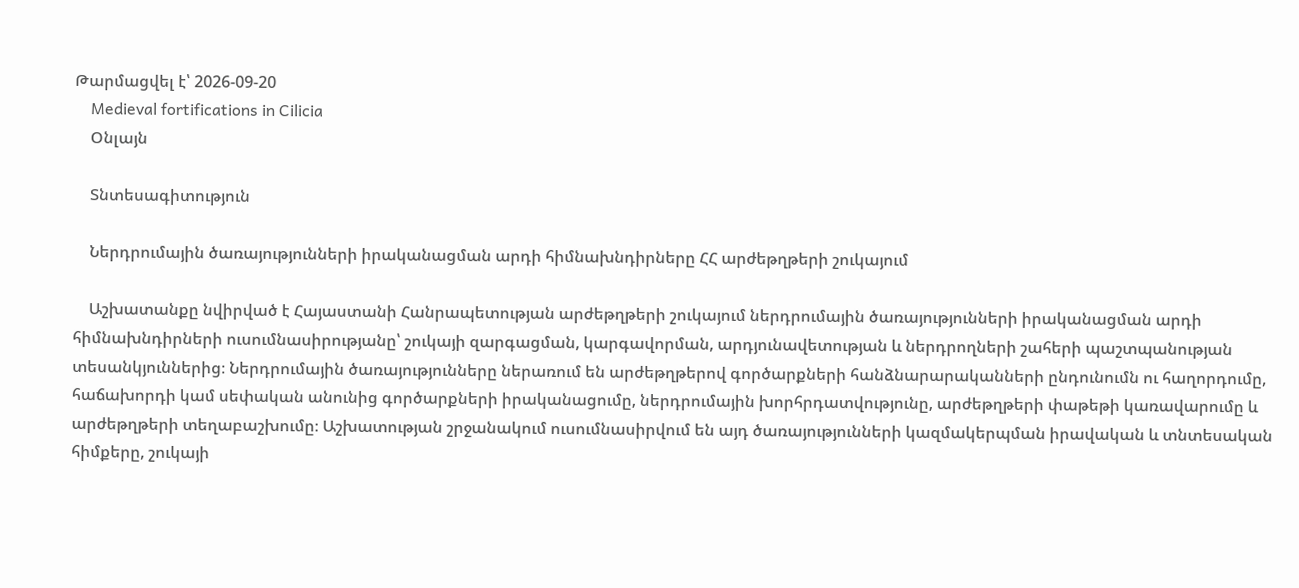Թարմացվել է՝ 2026-09-20
    Medieval fortifications in Cilicia
    Օնլայն

    Տնտեսագիտություն

    Ներդրումային ծառայությունների իրականացման արդի հիմնախնդիրները ՀՀ արժեթղթերի շուկայում

    Աշխատանքը նվիրված է Հայաստանի Հանրապետության արժեթղթերի շուկայում ներդրումային ծառայությունների իրականացման արդի հիմնախնդիրների ուսումնասիրությանը՝ շուկայի զարգացման, կարգավորման, արդյունավետության և ներդրողների շահերի պաշտպանության տեսանկյուններից։ Ներդրումային ծառայությունները ներառում են արժեթղթերով գործարքների հանձնարարականների ընդունումն ու հաղորդումը, հաճախորդի կամ սեփական անունից գործարքների իրականացումը, ներդրումային խորհրդատվությունը, արժեթղթերի փաթեթի կառավարումը և արժեթղթերի տեղաբաշխումը։ Աշխատության շրջանակում ուսումնասիրվում են այդ ծառայությունների կազմակերպման իրավական և տնտեսական հիմքերը, շուկայի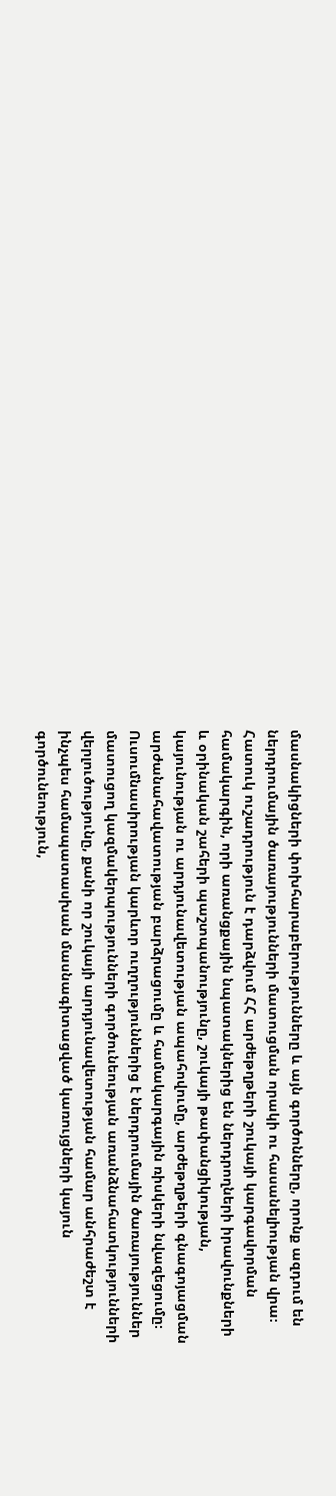մասնակիցների փոխհարաբերությունները և այն գործոնները, որոնք ազդում են ներդրումային ծառայությունների մատուցման որակի ու հասանելիության վրա։ Հատուկ ուշադրություն է դարձվում ՀՀ արժեթղթերի շուկայի կարգավորման համակարգին, որի առանցքային նպատակներից են ներդրողների իրավունքների և օրինական շահերի պաշտպանությունը, շուկայի թափանցիկության, կայունության ու արդյունավետության ապահովումը, արժեթղթերի գնագոյացման արժանահավատության բարձրացումը և համակարգային ռիսկերի նվազեցումը։ Ուսումնասիրության կարևոր ուղղություններից է ներդրումային ծառայություններ մատուցող կազմակերպությունների գործունեության առանձնահատկությունների վերլուծությունը, քանի որ շուկայի արդյունավետության համար անհրաժեշտ է ինչպես համապատասխան մասնագիտացված կառույցների կայուն գործունեություն,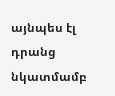այնպես էլ դրանց նկատմամբ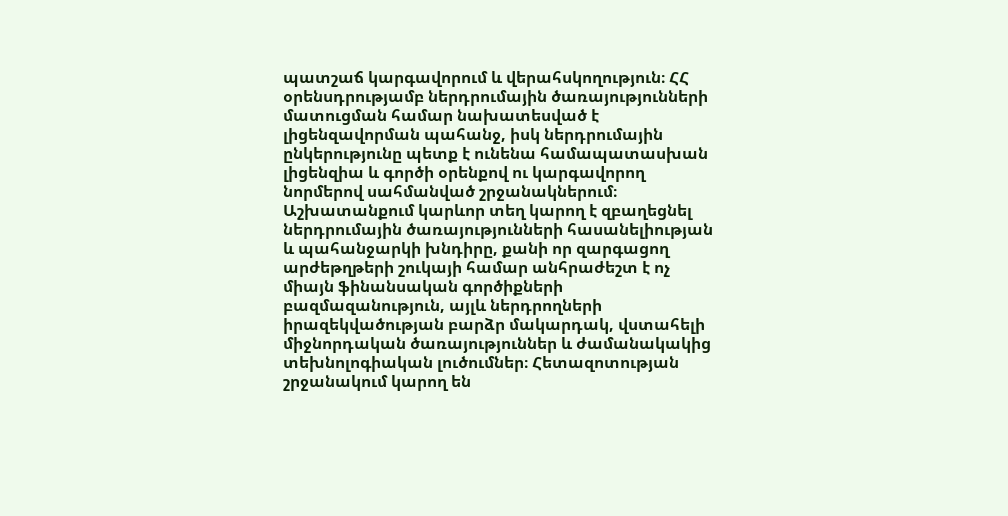պատշաճ կարգավորում և վերահսկողություն։ ՀՀ օրենսդրությամբ ներդրումային ծառայությունների մատուցման համար նախատեսված է լիցենզավորման պահանջ, իսկ ներդրումային ընկերությունը պետք է ունենա համապատասխան լիցենզիա և գործի օրենքով ու կարգավորող նորմերով սահմանված շրջանակներում։ Աշխատանքում կարևոր տեղ կարող է զբաղեցնել ներդրումային ծառայությունների հասանելիության և պահանջարկի խնդիրը, քանի որ զարգացող արժեթղթերի շուկայի համար անհրաժեշտ է ոչ միայն ֆինանսական գործիքների բազմազանություն, այլև ներդրողների իրազեկվածության բարձր մակարդակ, վստահելի միջնորդական ծառայություններ և ժամանակակից տեխնոլոգիական լուծումներ։ Հետազոտության շրջանակում կարող են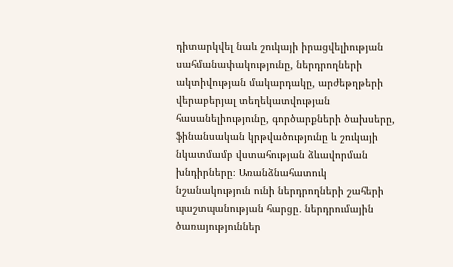դիտարկվել նաև շուկայի իրացվելիության սահմանափակությունը, ներդրողների ակտիվության մակարդակը, արժեթղթերի վերաբերյալ տեղեկատվության հասանելիությունը, գործարքների ծախսերը, ֆինանսական կրթվածությունը և շուկայի նկատմամբ վստահության ձևավորման խնդիրները։ Առանձնահատուկ նշանակություն ունի ներդրողների շահերի պաշտպանության հարցը․ ներդրումային ծառայություններ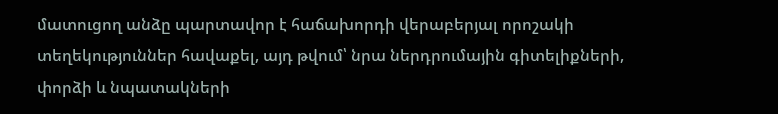մատուցող անձը պարտավոր է հաճախորդի վերաբերյալ որոշակի տեղեկություններ հավաքել, այդ թվում՝ նրա ներդրումային գիտելիքների, փորձի և նպատակների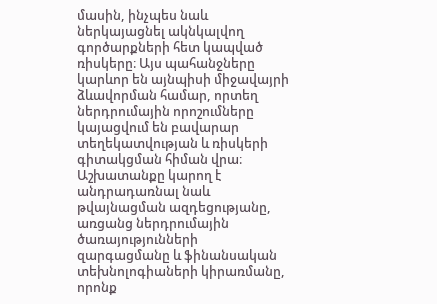մասին, ինչպես նաև ներկայացնել ակնկալվող գործարքների հետ կապված ռիսկերը։ Այս պահանջները կարևոր են այնպիսի միջավայրի ձևավորման համար, որտեղ ներդրումային որոշումները կայացվում են բավարար տեղեկատվության և ռիսկերի գիտակցման հիման վրա։ Աշխատանքը կարող է անդրադառնալ նաև թվայնացման ազդեցությանը, առցանց ներդրումային ծառայությունների զարգացմանը և ֆինանսական տեխնոլոգիաների կիրառմանը, որոնք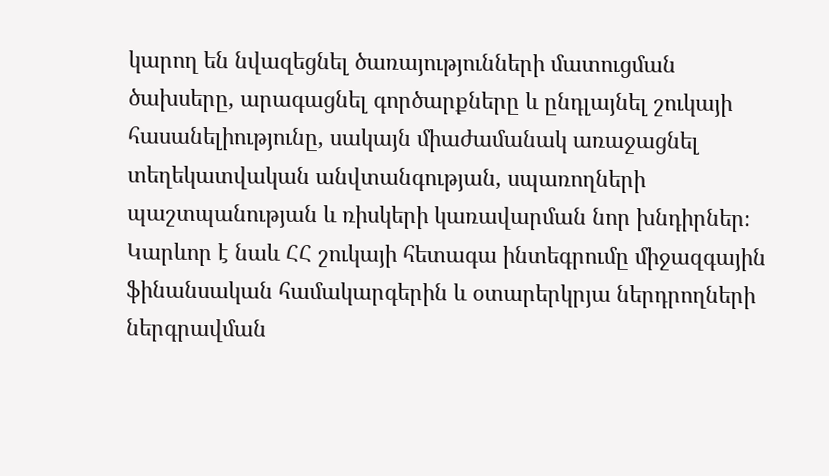կարող են նվազեցնել ծառայությունների մատուցման ծախսերը, արագացնել գործարքները և ընդլայնել շուկայի հասանելիությունը, սակայն միաժամանակ առաջացնել տեղեկատվական անվտանգության, սպառողների պաշտպանության և ռիսկերի կառավարման նոր խնդիրներ։ Կարևոր է նաև ՀՀ շուկայի հետագա ինտեգրումը միջազգային ֆինանսական համակարգերին և օտարերկրյա ներդրողների ներգրավման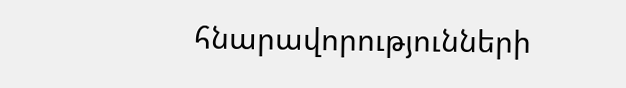հնարավորությունների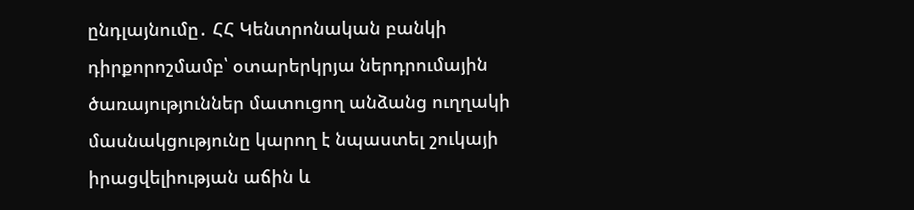ընդլայնումը․ ՀՀ Կենտրոնական բանկի դիրքորոշմամբ՝ օտարերկրյա ներդրումային ծառայություններ մատուցող անձանց ուղղակի մասնակցությունը կարող է նպաստել շուկայի իրացվելիության աճին և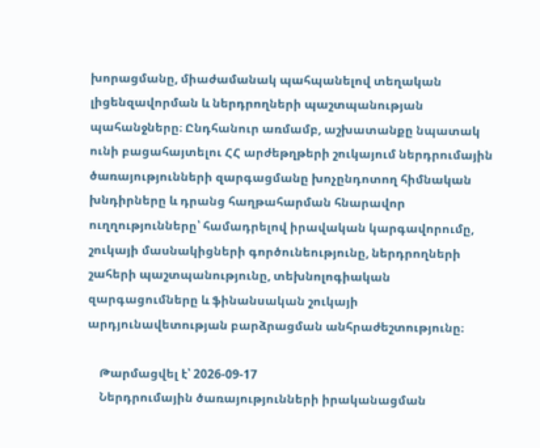խորացմանը, միաժամանակ պահպանելով տեղական լիցենզավորման և ներդրողների պաշտպանության պահանջները։ Ընդհանուր առմամբ, աշխատանքը նպատակ ունի բացահայտելու ՀՀ արժեթղթերի շուկայում ներդրումային ծառայությունների զարգացմանը խոչընդոտող հիմնական խնդիրները և դրանց հաղթահարման հնարավոր ուղղությունները՝ համադրելով իրավական կարգավորումը, շուկայի մասնակիցների գործունեությունը, ներդրողների շահերի պաշտպանությունը, տեխնոլոգիական զարգացումները և ֆինանսական շուկայի արդյունավետության բարձրացման անհրաժեշտությունը։

    Թարմացվել է՝ 2026-09-17
    Ներդրումային ծառայությունների իրականացման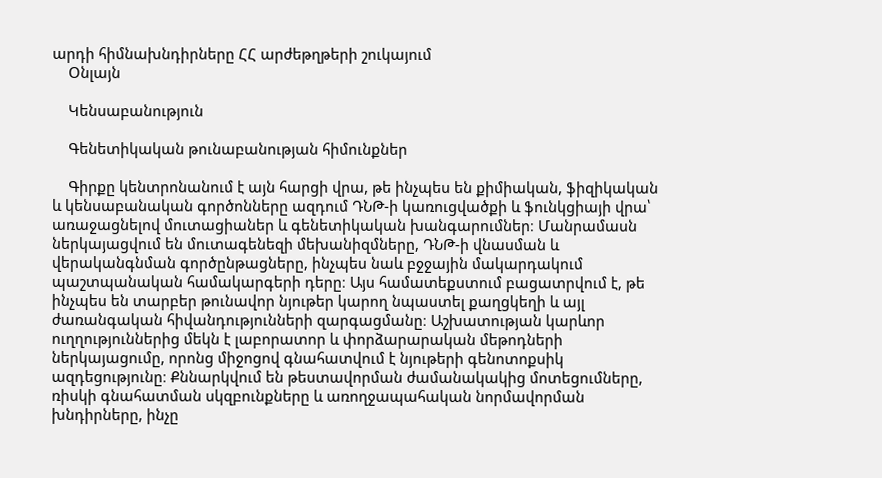արդի հիմնախնդիրները ՀՀ արժեթղթերի շուկայում
    Օնլայն

    Կենսաբանություն

    Գենետիկական թունաբանության հիմունքներ

    Գիրքը կենտրոնանում է այն հարցի վրա, թե ինչպես են քիմիական, ֆիզիկական և կենսաբանական գործոնները ազդում ԴՆԹ-ի կառուցվածքի և ֆունկցիայի վրա՝ առաջացնելով մուտացիաներ և գենետիկական խանգարումներ։ Մանրամասն ներկայացվում են մուտագենեզի մեխանիզմները, ԴՆԹ-ի վնասման և վերականգնման գործընթացները, ինչպես նաև բջջային մակարդակում պաշտպանական համակարգերի դերը։ Այս համատեքստում բացատրվում է, թե ինչպես են տարբեր թունավոր նյութեր կարող նպաստել քաղցկեղի և այլ ժառանգական հիվանդությունների զարգացմանը։ Աշխատության կարևոր ուղղություններից մեկն է լաբորատոր և փորձարարական մեթոդների ներկայացումը, որոնց միջոցով գնահատվում է նյութերի գենոտոքսիկ ազդեցությունը։ Քննարկվում են թեստավորման ժամանակակից մոտեցումները, ռիսկի գնահատման սկզբունքները և առողջապահական նորմավորման խնդիրները, ինչը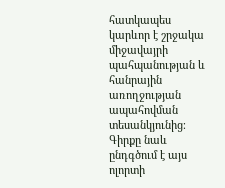հատկապես կարևոր է շրջակա միջավայրի պահպանության և հանրային առողջության ապահովման տեսանկյունից։ Գիրքը նաև ընդգծում է այս ոլորտի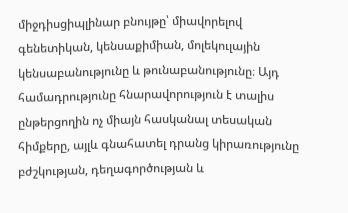միջդիսցիպլինար բնույթը՝ միավորելով գենետիկան, կենսաքիմիան, մոլեկուլային կենսաբանությունը և թունաբանությունը։ Այդ համադրությունը հնարավորություն է տալիս ընթերցողին ոչ միայն հասկանալ տեսական հիմքերը, այլև գնահատել դրանց կիրառությունը բժշկության, դեղագործության և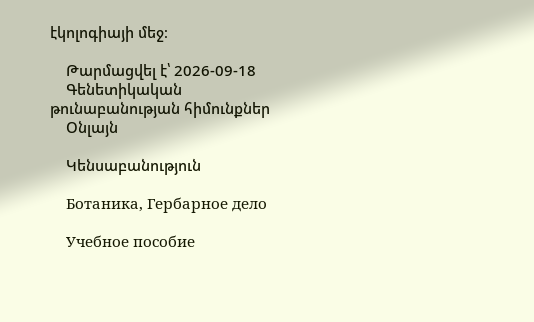էկոլոգիայի մեջ։

    Թարմացվել է՝ 2026-09-18
    Գենետիկական թունաբանության հիմունքներ
    Օնլայն

    Կենսաբանություն

    Ботаника, Гербарное дело

    Учебное пособие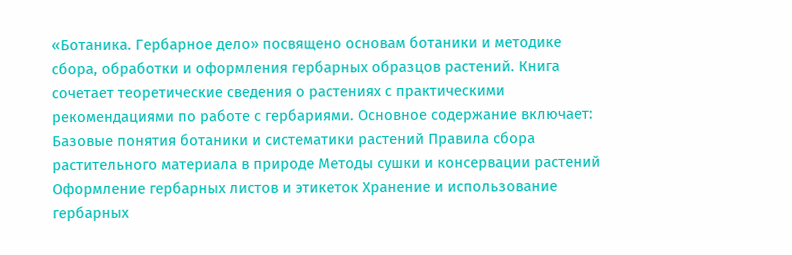«Ботаника. Гербарное дело» посвящено основам ботаники и методике сбора, обработки и оформления гербарных образцов растений. Книга сочетает теоретические сведения о растениях с практическими рекомендациями по работе с гербариями. Основное содержание включает: Базовые понятия ботаники и систематики растений Правила сбора растительного материала в природе Методы сушки и консервации растений Оформление гербарных листов и этикеток Хранение и использование гербарных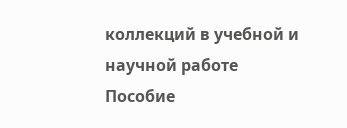коллекций в учебной и научной работе Пособие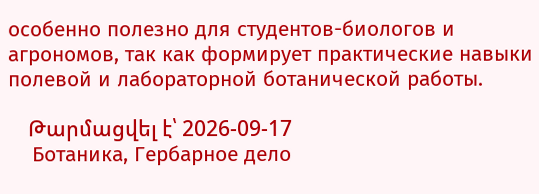особенно полезно для студентов-биологов и агрономов, так как формирует практические навыки полевой и лабораторной ботанической работы.

    Թարմացվել է՝ 2026-09-17
    Ботаника, Гербарное дело